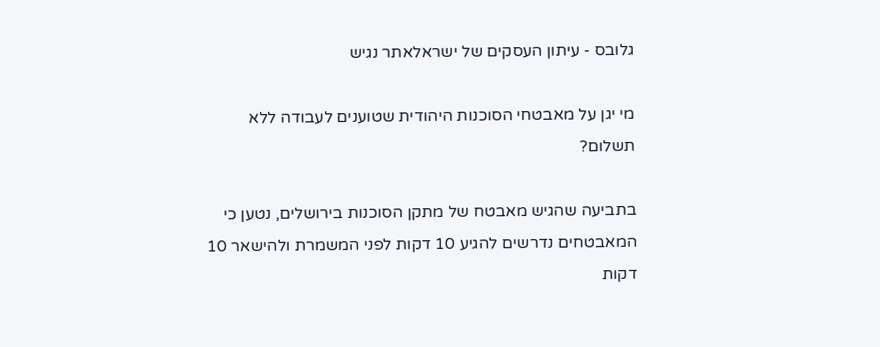גלובס - עיתון העסקים של ישראלאתר נגיש

מי יגן על מאבטחי הסוכנות היהודית שטוענים לעבודה ללא תשלום?

בתביעה שהגיש מאבטח של מתקן הסוכנות בירושלים, נטען כי המאבטחים נדרשים להגיע 10 דקות לפני המשמרת ולהישאר 10 דקות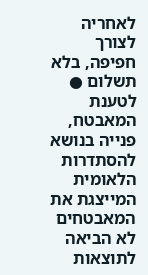לאחריה לצורך חפיפה, בלא תשלום ● לטענת המאבטח, פנייה בנושא להסתדרות הלאומית המייצגת את המאבטחים לא הביאה לתוצאות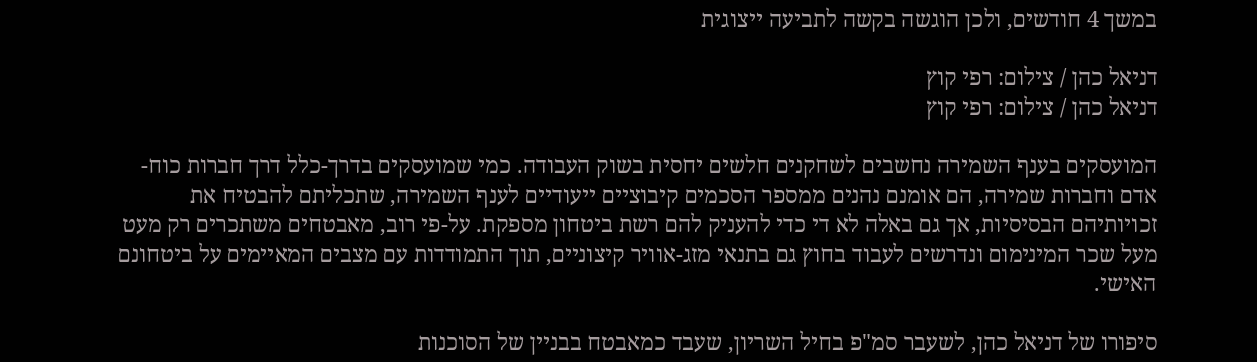במשך 4 חודשים, ולכן הוגשה בקשה לתביעה ייצוגית

דניאל כהן / צילום: רפי קוץ
דניאל כהן / צילום: רפי קוץ

המועסקים בענף השמירה נחשבים לשחקנים חלשים יחסית בשוק העבודה. כמי שמועסקים בדרך-כלל דרך חברות כוח-אדם וחברות שמירה, הם אומנם נהנים ממספר הסכמים קיבוציים ייעודיים לענף השמירה, שתכליתם להבטיח את זכויותיהם הבסיסיות, אך גם באלה לא די כדי להעניק להם רשת ביטחון מספקת. על-פי רוב, מאבטחים משתכרים רק מעט מעל שכר המינימום ונדרשים לעבוד בחוץ גם בתנאי מזג-אוויר קיצוניים, תוך התמודדות עם מצבים המאיימים על ביטחונם האישי.

סיפורו של דניאל כהן, לשעבר סמ"פ בחיל השריון, שעבד כמאבטח בבניין של הסוכנות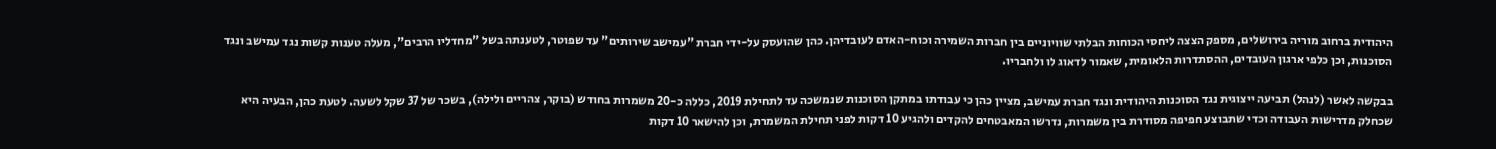היהודית ברחוב מוריה בירושלים, מספק הצצה ליחסי הכוחות הבלתי שוויוניים בין חברות השמירה וכוח-האדם לעובדיהן. כהן שהועסק על-ידי חברת "עמישב שירותים" עד שפוטר, לטענתה בשל "מחדליו הרבים", מעלה טענות קשות נגד עמישב ונגד הסוכנות, וכן כלפי ארגון העובדים, ההסתדרות הלאומית, שאמור לדאוג לו ולחבריו.

בבקשה לאשר (לנהל) תביעה ייצוגית נגד הסוכנות היהודית ונגד חברת עמישב, מציין כהן כי עבודתו במתקן הסוכנות שנמשכה עד לתחילת 2019, כללה כ-20 משמרות בחודש (בוקר, צהריים ולילה), בשכר של 37 שקל לשעה. לטעת כהן, הבעיה היא שכחלק מדרישות העבודה וכדי שתבוצע חפיפה מסודרת בין משמרות, נדרשו המאבטחים להקדים ולהגיע 10 דקות לפני תחילת המשמרת, וכן להישאר 10 דקות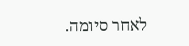לאחר סיומה.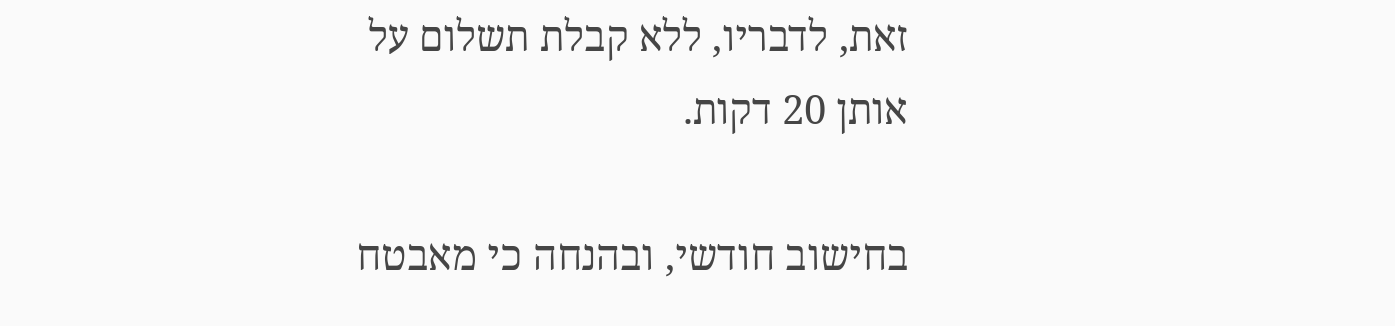זאת, לדבריו, ללא קבלת תשלום על אותן 20 דקות.

בחישוב חודשי, ובהנחה כי מאבטח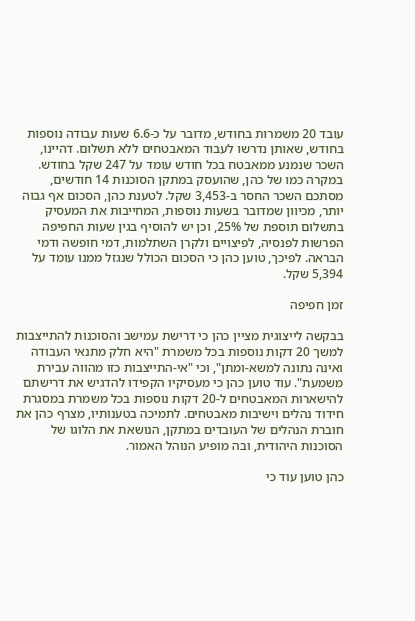עובד 20 משמרות בחודש, מדובר על כ-6.6 שעות עבודה נוספות בחודש, שאותן נדרשו לעבוד המאבטחים ללא תשלום. דהיינו, השכר שנמנע ממאבטח בכל חודש עומד על 247 שקל בחודש. במקרה כמו של כהן, שהועסק במתקן הסוכנות 14 חודשים, מסתכם השכר החסר ב-3,453 שקל. לטענת כהן, הסכום אף גבוה יותר, מכיוון שמדובר בשעות נוספות, המחייבות את המעסיק בתשלום תוספת של 25%, וכן יש להוסיף בגין שעות החפיפה הפרשות לפנסיה, לפיצויים ולקרן השתלמות, דמי חופשה ודמי הבראה. לפיכך, טוען כהן כי הסכום הכולל שנגזל ממנו עומד על 5,394 שקל.

זמן חפיפה

בבקשה לייצוגית מציין כהן כי דרישת עמישב והסוכנות להתייצבות למשך 20 דקות נוספות בכל משמרת "היא חלק מתנאי העבודה ואינה נתונה למשא-ומתן", וכי "אי-התייצבות כזו מהווה עבירת משמעת". עוד טוען כהן כי מעסיקיו הקפידו להדגיש את דרישתם להישארות המאבטחים ל-20 דקות נוספות בכל משמרת במסגרת חידוד נהלים וישיבות מאבטחים. לתמיכה בטענותיו, מצרף כהן את חוברת הנהלים של העובדים במתקן, הנושאת את הלוגו של הסוכנות היהודית, ובה מופיע הנוהל האמור.

כהן טוען עוד כי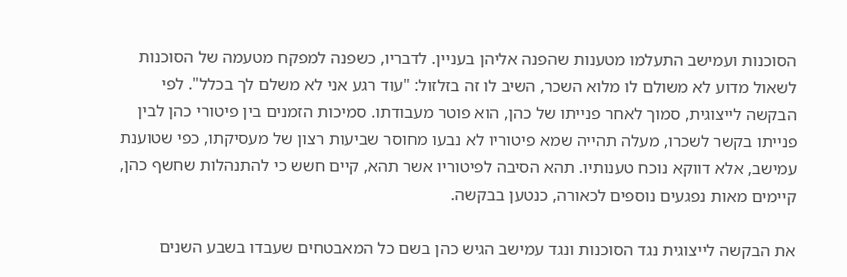הסוכנות ועמישב התעלמו מטענות שהפנה אליהן בעניין. לדבריו, כשפנה למפקח מטעמה של הסוכנות לשאול מדוע לא משולם לו מלוא השכר, השיב לו זה בזלזול: "עוד רגע אני לא משלם לך בכלל". לפי הבקשה לייצוגית, סמוך לאחר פנייתו של כהן, הוא פוטר מעבודתו. סמיכות הזמנים בין פיטורי כהן לבין פנייתו בקשר לשכרו, מעלה תהייה שמא פיטוריו לא נבעו מחוסר שביעות רצון של מעסיקתו, כפי שטוענת עמישב, אלא דווקא נוכח טענותיו. תהא הסיבה לפיטוריו אשר תהא, קיים חשש כי להתנהלות שחשף כהן, קיימים מאות נפגעים נוספים לכאורה, כנטען בבקשה.

את הבקשה לייצוגית נגד הסוכנות ונגד עמישב הגיש כהן בשם כל המאבטחים שעבדו בשבע השנים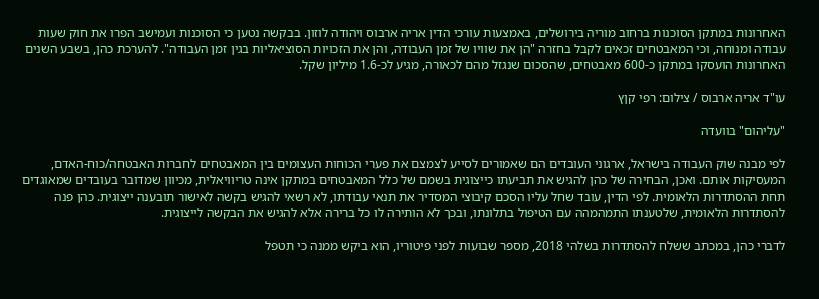האחרונות במתקן הסוכנות ברחוב מוריה בירושלים, באמצעות עורכי הדין אריה ארבוס ויהודה לוזון. בבקשה נטען כי הסוכנות ועמישב הפרו את חוק שעות עבודה ומנוחה, וכי המאבטחים זכאים לקבל בחזרה "הן את שוויו של זמן העבודה, והן את הזכויות הסוציאליות בגין זמן העבודה". להערכת כהן, בשבע השנים האחרונות הועסקו במתקן כ-600 מאבטחים, שהסכום שנגזל מהם לכאורה, מגיע לכ-1.6 מיליון שקל.

עו"ד אריה ארבוס / צילום: רפי קןץ

"עליהום" בוועדה

לפי מבנה שוק העבודה בישראל, ארגוני העובדים הם שאמורים לסייע לצמצם את פערי הכוחות העצומים בין המאבטחים לחברות האבטחה/כוח-האדם, המעסיקות אותם. ואכן, הבחירה של כהן להגיש את תביעתו כייצוגית בשמם של כלל המאבטחים במתקן אינה טריוויאלית, מכיוון שמדובר בעובדים שמאוגדים תחת ההסתדרות הלאומית. לפי הדין, עובד שחל עליו הסכם קיבוצי המסדיר את תנאי עבודתו, לא רשאי להגיש בקשה לאישור תובענה ייצוגית. כהן פנה להסתדרות הלאומית, שלטענתו התמהמהה עם הטיפול בתלונתו, ובכך לא הותירה לו כל ברירה אלא להגיש את הבקשה לייצוגית.

לדברי כהן, במכתב ששלח להסתדרות בשלהי 2018, מספר שבועות לפני פיטוריו, הוא ביקש ממנה כי תטפל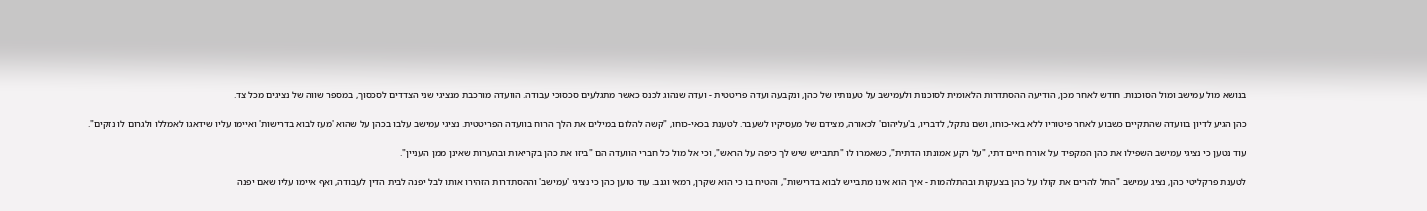בנושא מול עמישב ומול הסוכנות. חודש לאחר מכן, הודיעה ההסתדרות הלאומית לסוכנות ולעמישב על טענותיו של כהן, ונקבעה ועדה פריטטית - ועדה שנהוג לכנס כאשר מתגלעים סכסוכי עבודה. הוועדה מורכבת מנציגי שני הצדדים לסכסוך, במספר שווה של נציגים מכל צד.

כהן הגיע לדיון בוועדה שהתקיים כשבוע לאחר פיטוריו ללא באי-כוחו, ושם נתקל, לדבריו, ב'עליהום' לכאורה, מצידם של מעסיקיו לשעבר. לטענת בכאי-כוחו, "קשה להלום במילים את הלך הרוח בוועדה הפריטטית. נציגי עמישב עלבו בכהן על שהוא 'מעז לבוא בדרישות' ואיימו עליו שידאגו לאמללו ולגרום לו נזקים".

עוד נטען כי נציגי עמישב השפילו את כהן המקפיד על אורח חיים דתי, "על רקע אמונתו הדתית", כשאמרו לו "תתבייש שיש לך כיפה על הראש", וכי אל מול כל חברי הוועדה הם "ביזו את כהן בקריאות ובהערות שאינן ממן העניין".

לטענת פרקליטי כהן, נציג עמישב "החל להרים את קולו על כהן בצעקות ובהתלהמות - איך הוא אינו מתבייש לבוא בדרישות", והטיח בו כי הוא שקרן, רמאי וגנב. עוד טוען כהן כי נציגי 'עמישב' וההסתדרות הזהירו אותו לבל יפנה לבית הדין לעבודה, ואף איימו עליו שאם יפנה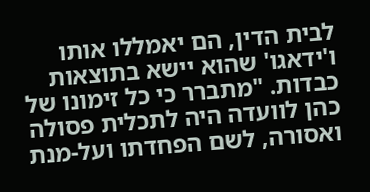לבית הדין, הם יאמללו אותו ו'ידאגו' שהוא יישא בתוצאות כבדות. "מתברר כי כל זימונו של כהן לוועדה היה לתכלית פסולה ואסורה, לשם הפחדתו ועל-מנת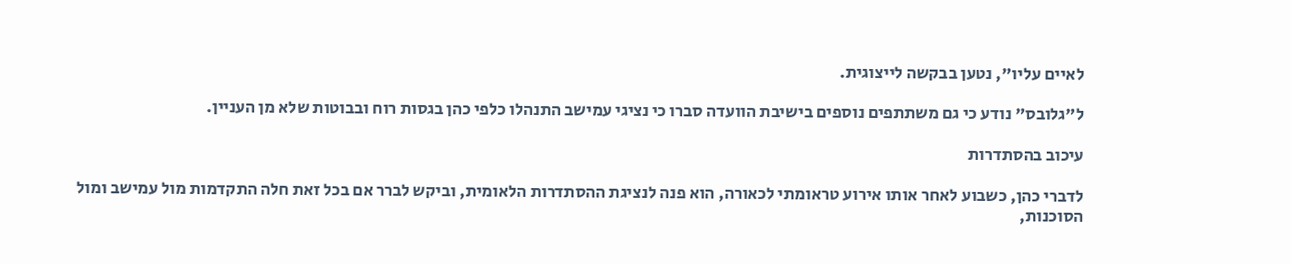לאיים עליו", נטען בבקשה לייצוגית.

ל"גלובס" נודע כי גם משתתפים נוספים בישיבת הוועדה סברו כי נציגי עמישב התנהלו כלפי כהן בגסות רוח ובבוטות שלא מן העניין.

עיכוב בהסתדרות

לדברי כהן, כשבוע לאחר אותו אירוע טראומתי לכאורה, הוא פנה לנציגת ההסתדרות הלאומית, וביקש לברר אם בכל זאת חלה התקדמות מול עמישב ומול הסוכנות,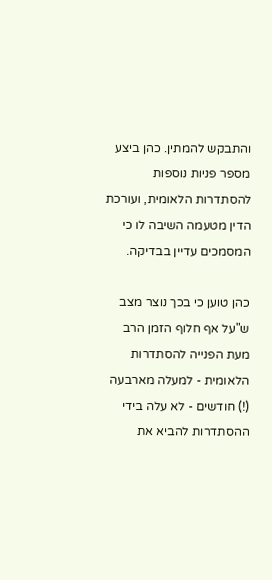והתבקש להמתין. כהן ביצע מספר פניות נוספות להסתדרות הלאומית, ועורכת הדין מטעמה השיבה לו כי המסמכים עדיין בבדיקה.

כהן טוען כי בכך נוצר מצב ש"על אף חלוף הזמן הרב מעת הפנייה להסתדרות הלאומית - למעלה מארבעה (!) חודשים - לא עלה בידי ההסתדרות להביא את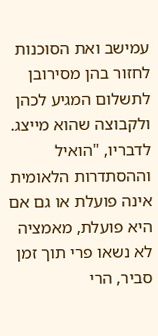עמישב ואת הסוכנות לחזור בהן מסירובן לתשלום המגיע לכהן ולקבוצה שהוא מייצג. לדבריו, "הואיל וההסתדרות הלאומית אינה פועלת או גם אם היא פועלת, מאמציה לא נשאו פרי תוך זמן סביר, הרי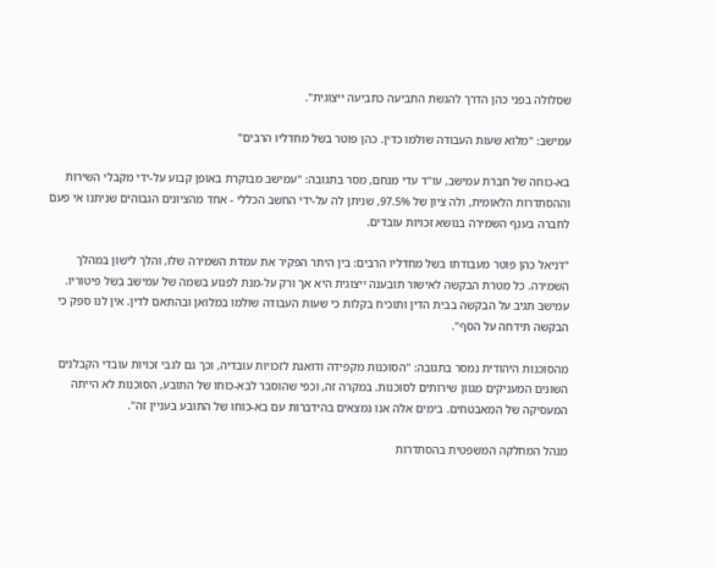שסלולה בפני כהן הדרך להגשת התביעה כתביעה ייצוגית".

עמישב: "מלוא שעות העבודה שולמו כדין. כהן פוטר בשל מחדליו הרבים"

בא-כוחה של חברת עמישב, עו"ד עדי מנחם, מסר בתגובה: "עמישב מבוקרת באופן קבוע על-ידי מקבלי השירות וההסתדרות הלאומית, ולה ציון של 97.5%, שניתן לה על-ידי החשב הכללי - אחד מהציונים הגבוהים שניתנו אי פעם לחברה בענף השמירה בנושא זכויות עובדים.

"דניאל כהן פוטר מעבודתו בשל מחדליו הרבים: בין היתר הפקיר את עמדת השמירה שלו, והלך לישון במהלך השמירה. כל מטרת הבקשה לאישור תובענה ייצוגית היא אך ורק על-מנת לפגוע בשמה של עמישב בשל פיטוריו. עמישב תגיב על הבקשה בבית הדין ותוכיח בקלות כי שעות העבודה שולמו במלואן ובהתאם לדין. אין לנו ספק כי הבקשה תידחה על הסף".

מהסוכנות היהודית נמסר בתגובה: "הסוכנות מקפידה ודואגת לזכויות עובדיה, וכך גם לגבי זכויות עובדי הקבלנים השונים המעניקים מגוון שירותים לסוכנות. במקרה זה, וכפי שהוסבר לבא-כוחו של התובע, הסוכנות לא הייתה המעסיקה של המאבטחים. בימים אלה אנו נמצאים בהידברות עם בא-כוחו של התובע בעניין זה".

מנהל המחלקה המשפטית בהסתדרות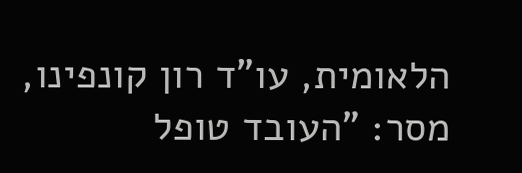הלאומית, עו"ד רון קונפינו, מסר: "העובד טופל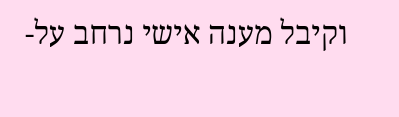וקיבל מענה אישי נרחב על-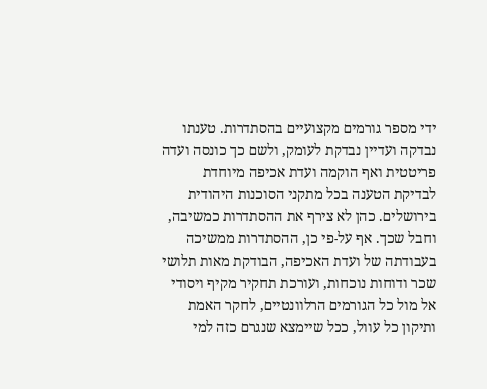ידי מספר גורמים מקצועיים בהסתדרות. טענתו נבדקה ועדיין נבדקת לעומק, ולשם כך כונסה ועדה פריטטית ואף הוקמה ועדת אכיפה מיוחדת לבדיקת הטענה בכל מתקני הסוכנות היהודית בירושלים. כהן לא צירף את ההסתדרות כמשיבה, וחבל שכך. אף על-פי כן, ההסתדרות ממשיכה בעבודתה של ועדת האכיפה, הבודקת מאות תלושי שכר ודוחות נוכחות, ועורכת תחקיר מקיף ויסודי אל מול כל הגורמים הרלוונטיים, לחקר האמת ותיקון כל עוול, ככל שיימצא שנגרם כזה למי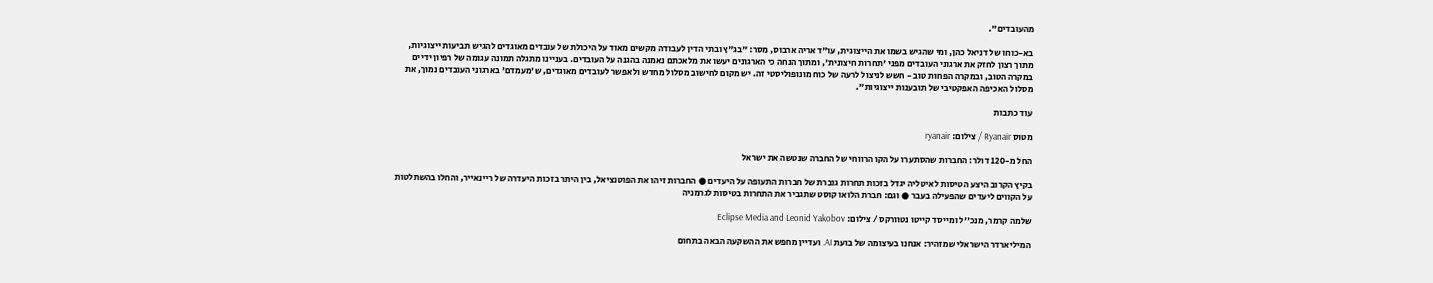מהעובדים".

בא-כוחו של דניאל כהן, ומי שהגיש בשמו את הייצוגית, עו"ד אריה ארבוס, מסר: "בג"ץ ובתי הדין לעבודה מקשים מאוד על היכולת של עובדים מאוגדים להגיש תביעות ייצוגיות, מתוך רצון לחזק את ארגוני העובדים מפני 'תחרות חיצונית', ומתוך הנחה כי הארגונים יעשו את מלאכתם נאמנה בהגנה על העובדים. בעניינו מתגלה תמונה עגומה של רפיון ידיים במקרה הטוב, ובמקרה הפחות טוב - חשש לניצול לרעה של כוח מונופוליסטי זה. יש מקום לחישוב מסלול מחדש ולאפשר לעובדים מאוגדים, ש'מעמדם' בארגוני העובדים נמוך, את מסלול האכיפה האפקטיבי של תובענות ייצוגיות".

עוד כתבות

מטוס Ryanair / צילום: ryanair

החל מ-120 דולר: החברות שהסתערו על הקו הרווחי של החברה שנטשה את ישראל

בקיץ הקרוב היצע הטיסות לאיטליה יגדל בזכות תחרות גוברת של חברות התעופה על היעדים ● החברות זיהו את הפוטנציאל, בין היתר בזכות היעדרה של ריינאייר, והחלו בהשתלטות על הקווים ליעדים שהפעילה בעבר ● וגם: חברת הלואו קוסט שתגביר את התחרות בטיסות לגרמניה

שלמה קרמר, מנכ''ל ומייסד קייטו נטוורקס / צילום: Eclipse Media and Leonid Yakobov

המיליארדר הישראלי שמזהיר: אנחנו בעיצומה של בועת AI. ועדיין מחפש את ההשקעה הבאה בתחום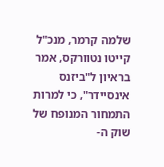שלמה קרמר, מנכ"ל קייטו נטוורקס, אמר בראיון ל"ביזנס אינסיידר", כי למרות התמחור המנופח של שוק ה-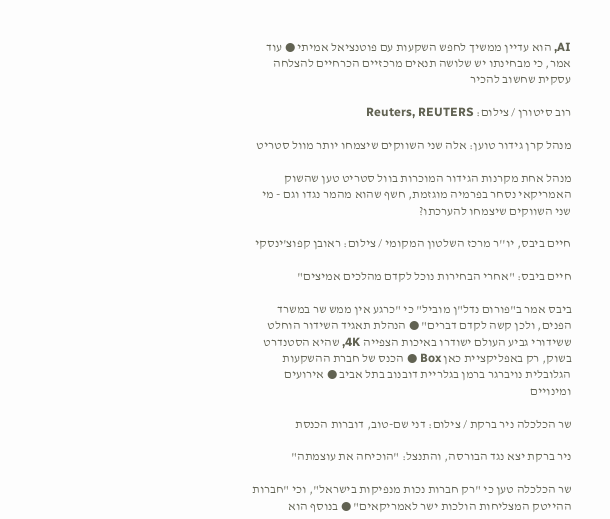AI, הוא עדיין ממשיך לחפש השקעות עם פוטנציאל אמיתי ● עוד אמר, כי מבחינתו יש שלושה תנאים מרכזיים הכרחיים להצלחה עסקית שחשוב להכיר

רוב סיטורן / צילום: Reuters, REUTERS

מנהל קרן גידור טוען: אלה שני השווקים שיצמחו יותר מוול סטריט

מנהל אחת מקרנות הגידור המוכרות בוול סטריט טען שהשוק האמריקאי נסחר בפרמיה מוגזמת, חשף שהוא מהמר נגדו וגם - מי שני השווקים שיצמחו להערכתו?

חיים ביבס, יו''ר מרכז השלטון המקומי / צילום: ראובן קפוצ'ינסקי

חיים ביבס: "אחרי הבחירות נוכל לקדם מהלכים אמיצים"

ביבס אמר ב"פורום נדל"ן מוביל" כי "כרגע אין ממש שר במשרד הפנים, ולכן קשה לקדם דברים" ● הנהלת תאגיד השידור הוחלט ששידורי גביע העולם ישודרו באיכות הצפייה 4K, שהיא הסטנדרט בשוק, רק באפליקציית כאן Box ● הכנס של חברת ההשקעות הגלובלית נויברגר ברמן בגלריית דובנוב בתל אביב ● אירועים ומינויים

שר הכלכלה ניר ברקת / צילום: דני שם-טוב, דוברות הכנסת

ניר ברקת יצא נגד הבורסה, והתנצל: "הוכיחה את עוצמתה"

שר הכלכלה טען כי "רק חברות נכות מנפיקות בישראל", וכי "חברות ההייטק המצליחות הולכות ישר לאמריקאים" ● בנוסף הוא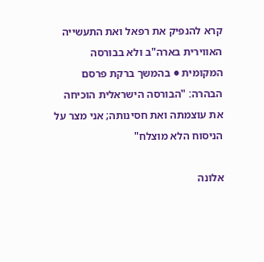קרא להנפיק את רפאל ואת התעשייה האווירית בארה"ב ולא בבורסה המקומית ● בהמשך ברקת פרסם הבהרה: "הבורסה הישראלית הוכיחה את עוצמתה ואת חסינותה; אני מצר על הניסוח הלא מוצלח"

אלונה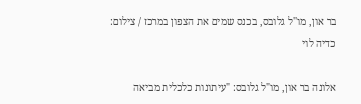בר און, מו''ל גלובס, בכנס שמים את הצפון במרכז / צילום: כדיה לוי

אלונה בר און, מו"ל גלובס: "עיתונות כלכלית מביאה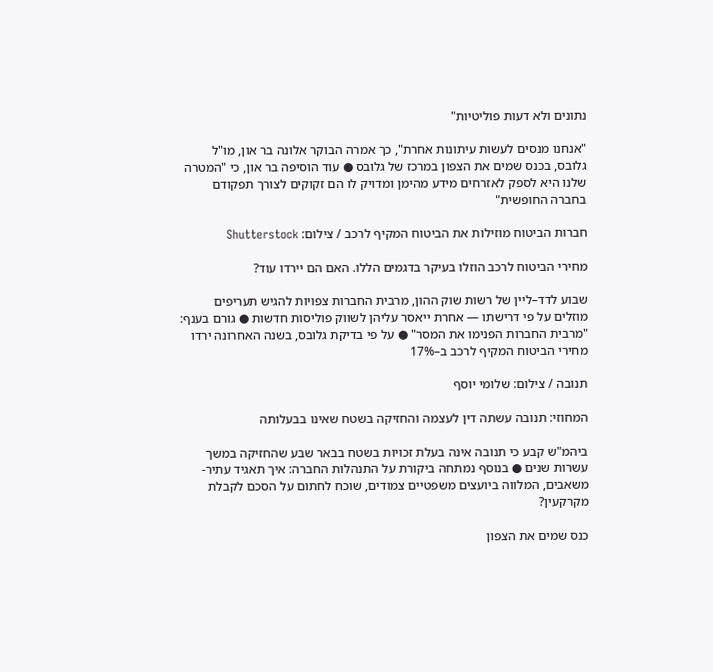נתונים ולא דעות פוליטיות"

"אנחנו מנסים לעשות עיתונות אחרת", כך אמרה הבוקר אלונה בר און, מו"ל גלובס, בכנס שמים את הצפון במרכז של גלובס ● עוד הוסיפה בר און, כי "המטרה שלנו היא לספק לאזרחים מידע מהימן ומדויק לו הם זקוקים לצורך תפקודם בחברה החופשית"

חברות הביטוח מוזילות את הביטוח המקיף לרכב / צילום: Shutterstock

מחירי הביטוח לרכב הוזלו בעיקר בדגמים הללו. האם הם יירדו עוד?

שבוע לדד–ליין של רשות שוק ההון, מרבית החברות צפויות להגיש תעריפים מוזלים על פי דרישתו — אחרת ייאסר עליהן לשווק פוליסות חדשות ● גורם בענף: "מרבית החברות הפנימו את המסר" ● על פי בדיקת גלובס, בשנה האחרונה ירדו מחירי הביטוח המקיף לרכב ב–17%

תנובה / צילום: שלומי יוסף

המחוזי: תנובה עשתה דין לעצמה והחזיקה בשטח שאינו בבעלותה

ביהמ"ש קבע כי תנובה אינה בעלת זכויות בשטח בבאר שבע שהחזיקה במשך עשרות שנים ● בנוסף נמתחה ביקורת על התנהלות החברה: איך תאגיד עתיר-משאבים, המלווה ביועצים משפטיים צמודים, שוכח לחתום על הסכם לקבלת מקרקעין?

כנס שמים את הצפון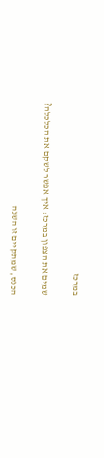במרכז

שמים את הצפון במרכז: איך אפשר לשקם את הכלכלה?

הכנס, שמתקיים זו השנה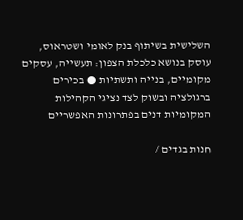השלישית בשיתוף בנק לאומי ושטראוס, עוסק בנושא כלכלת הצפון: תעשייה, עסקים מקומיים, בנייה ותשתיות ● בכירים ברגולציה ובשוק לצד נציגי הקהילות המקומיות דנים בפתרונות האפשריים

חנות בגדים /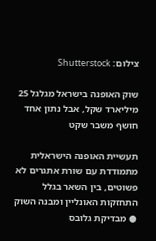צילום: Shutterstock

שוק האופנה בישראל מגלגל 25 מיליארד שקל, אבל נתון אחד חושף משבר שקט

תעשיית האופנה הישראלית מתמודדת עם שורת אתגרים לא פשוטים, בין השאר בגלל התחזקות האונליין ומבנה השוק ● מבדיקת גלובס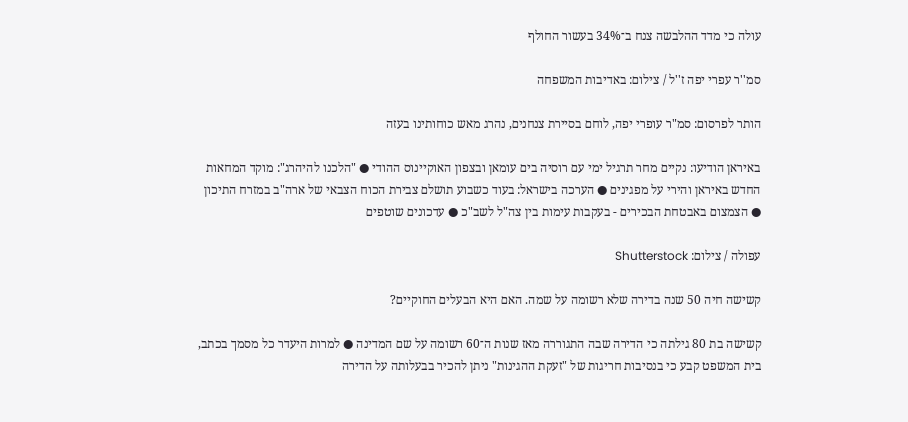עולה כי מדד ההלבשה צנח ב־34% בעשור החולף

סמ''ר עפרי יפה ז''ל / צילום: באדיבות המשפחה

הותר לפרסום: סמ"ר עופרי יפה, לוחם בסיירת צנחנים, נהרג מאש כוחותינו בעזה

באיראן הודיעו: נקיים מחר תרגיל ימי עם רוסיה בים עומאן ובצפון האוקיינוס ההודי ● "הלכנו להיהרג": מוקד המחאות החדש באיראן והירי על מפגינים ● הערכה בישראל: בעוד כשבוע תושלם צבירת הכוח הצבאי של ארה"ב במזרח התיכון ● הצמצום באבטחת הבכירים - בעקבות עימות בין צה"ל לשב"כ ● עדכונים שוטפים

עפולה / צילום: Shutterstock

קשישה חיה 50 שנה בדירה שלא רשומה על שמה. האם היא הבעלים החוקיים?

קשישה בת 80 גילתה כי הדירה שבה התגוררה מאז שנות ה־60 רשומה על שם המדינה ● למרות היעדר כל מסמך בכתב, בית המשפט קבע כי בנסיבות חריגות של "זעקת ההגינות" ניתן להכיר בבעלותה על הדירה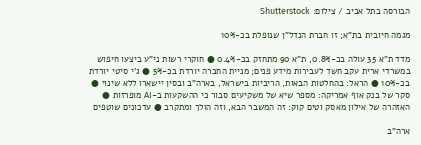הבורסה בתל אביב / צילום: Shutterstock

מגמה חיובית בת"א; זו חברת הנדל"ן שנופלת בכ-10%

מדד ת"א 35 עולה בכ-0.8%, ת"א 90 מתחזק בכ-0.4% ● חוקרי רשות ני"ע ביצעו חיפוש במשרדי ארית עקב חשד לעבירות מידע פנים; מניית החברה יורדת בכ-5% ● ג'י סיטי יורדת בכ-10% ● הראל: בהחלטות הבאות, הריביות בישראל, בארה"ב ובסין יישארו ללא שינוי ● סקר של בנק אוף אמריקה: מספר שיא של משקיעים סבור כי ההשקעות ב-AI מופרזות ● האזהרה של אילון מאסק וטים קוק: זה המשבר הבא, וזה הולך ומתקרב ● עדכונים שוטפים

ארה"ב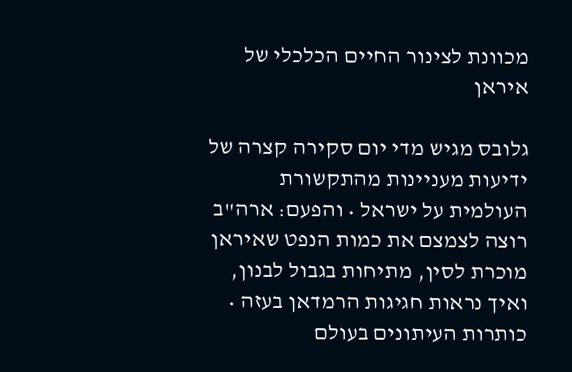מכוונת לצינור החיים הכלכלי של איראן

גלובס מגיש מדי יום סקירה קצרה של ידיעות מעניינות מהתקשורת העולמית על ישראל • והפעם: ארה"ב רוצה לצמצם את כמות הנפט שאיראן מוכרת לסין, מתיחות בגבול לבנון, ואיך נראות חגיגות הרמדאן בעזה • כותרות העיתונים בעולם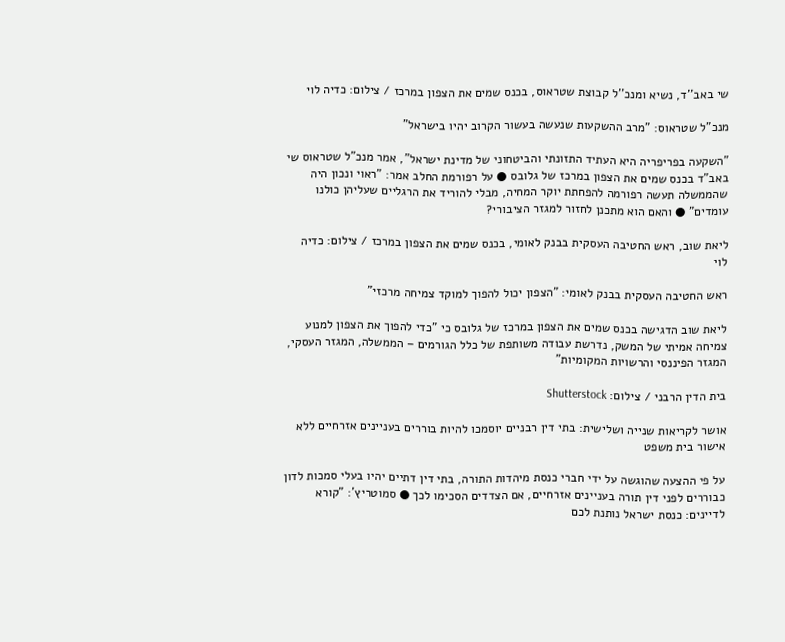שי באב''ד, נשיא ומנכ''ל קבוצת שטראוס, בכנס שמים את הצפון במרכז / צילום: כדיה לוי

מנכ"ל שטראוס: "מרב ההשקעות שנעשה בעשור הקרוב יהיו בישראל"

"השקעה בפריפריה היא העתיד התזונתי והביטחוני של מדינת ישראל", אמר מנכ"ל שטראוס שי באב"ד בכנס שמים את הצפון במרכז של גלובס ● על רפורמת החלב אמר: "ראוי ונכון היה שהממשלה תעשה רפורמה להפחתת יוקר המחיה, מבלי להוריד את הרגליים שעליהן כולנו עומדים" ● והאם הוא מתכנן לחזור למגזר הציבורי?

ליאת שוב, ראש החטיבה העסקית בבנק לאומי, בכנס שמים את הצפון במרכז / צילום: כדיה לוי

ראש החטיבה העסקית בבנק לאומי: "הצפון יכול להפוך למוקד צמיחה מרכזי"

ליאת שוב הדגישה בכנס שמים את הצפון במרכז של גלובס כי "כדי להפוך את הצפון למנוע צמיחה אמיתי של המשק, נדרשת עבודה משותפת של כלל הגורמים – הממשלה, המגזר העסקי, המגזר הפיננסי והרשויות המקומיות"

בית הדין הרבני / צילום: Shutterstock

אושר לקריאות שנייה ושלישית: בתי דין רבניים יוסמכו להיות בוררים בעניינים אזרחיים ללא אישור בית משפט

על פי ההצעה שהוגשה על ידי חברי כנסת מיהדות התורה, בתי דין דתיים יהיו בעלי סמכות לדון כבוררים לפני דין תורה בעניינים אזרחיים, אם הצדדים הסכימו לכך ● סמוטריץ': "קורא לדיינים: כנסת ישראל נותנת לכם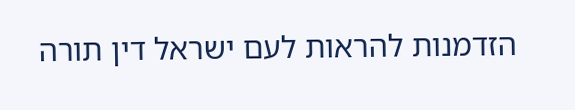הזדמנות להראות לעם ישראל דין תורה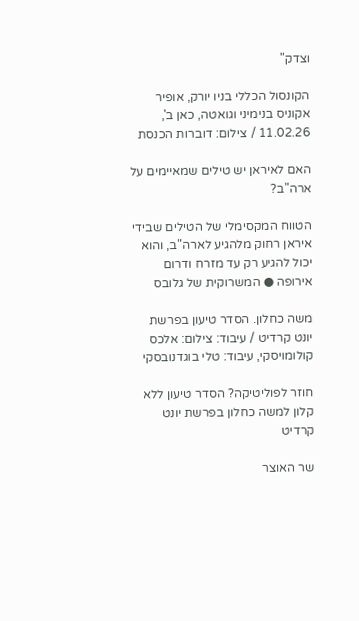וצדק"

הקונסול הכללי בניו יורק, אופיר אקוניס בנימיני וגואטה, כאן ב', 11.02.26 / צילום: דוברות הכנסת

האם לאיראן יש טילים שמאיימים על ארה"ב?

הטווח המקסימלי של הטילים שבידי איראן רחוק מלהגיע לארה"ב, והוא יכול להגיע רק עד מזרח ודרום אירופה ● המשרוקית של גלובס

משה כחלון. הסדר טיעון בפרשת יונט קרדיט / עיבוד: צילום: אלכס קולומויסקי, עיבוד: טלי בוגדנובסקי

חוזר לפוליטיקה? הסדר טיעון ללא קלון למשה כחלון בפרשת יונט קרדיט

שר האוצר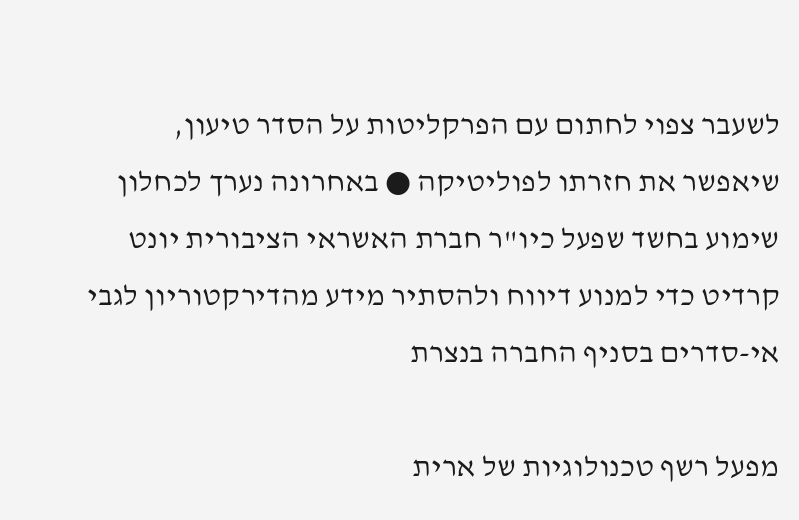לשעבר צפוי לחתום עם הפרקליטות על הסדר טיעון, שיאפשר את חזרתו לפוליטיקה ● באחרונה נערך לכחלון שימוע בחשד שפעל כיו"ר חברת האשראי הציבורית יונט קרדיט כדי למנוע דיווח ולהסתיר מידע מהדירקטוריון לגבי אי-סדרים בסניף החברה בנצרת

מפעל רשף טכנולוגיות של ארית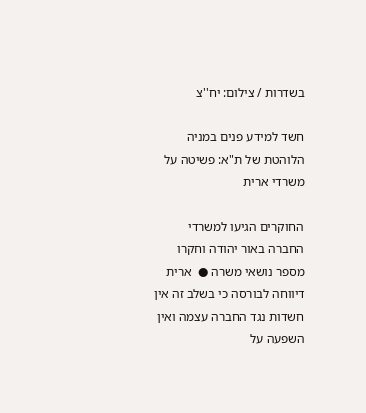בשדרות / צילום: יח''צ

חשד למידע פנים במניה הלוהטת של ת"א: פשיטה על משרדי ארית

החוקרים הגיעו למשרדי החברה באור יהודה וחקרו מספר נושאי משרה ●  ארית דיווחה לבורסה כי בשלב זה אין חשדות נגד החברה עצמה ואין השפעה על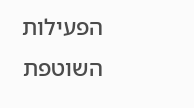הפעילות השוטפת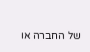של החברה או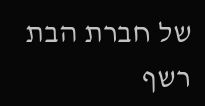של חברת הבת רשף